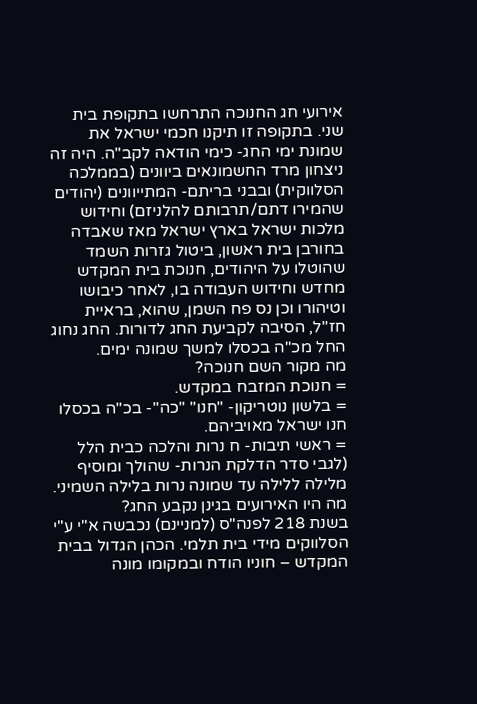אירועי חג החנוכה התרחשו בתקופת בית שני. בתקופה זו תיקנו חכמי ישראל את שמונת ימי החג- כימי הודאה לקב"ה. היה זה ניצחון מרד החשמונאים ביוונים (בממלכה הסלווקית) ובבני בריתם- המתייוונים (יהודים שהמירו דתם/תרבותם להלניזם) וחידוש מלכות ישראל בארץ ישראל מאז שאבדה בחורבן בית ראשון, ביטול גזרות השמד שהוטלו על היהודים, חנוכת בית המקדש מחדש וחידוש העבודה בו, לאחר כיבושו וטיהורו וכן נס פח השמן, שהוא, בראיית חז"ל, הסיבה לקביעת החג לדורות. החג נחוג החל מכ"ה בכסלו למשך שמונה ימים.
מה מקור השם חנוכה?
= חנוכת המזבח במקדש.
= בלשון נוטריקון- "חנו" "כה"- בכ"ה בכסלו חנו ישראל מאויביהם.
= ראשי תיבות- ח נרות והלכה כבית הלל (לגבי סדר הדלקת הנרות- שהולך ומוסיף
מלילה ללילה עד שמונה נרות בלילה השמיני.
מה היו האירועים בגינן נקבע החג?
בשנת 218 לפנה"ס (למניינם) נכבשה א"י ע"י הסלווקים מידי בית תלמי. הכהן הגדול בבית המקדש – חוניו הודח ובמקומו מונה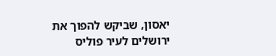יאסון, שביקש להפוך את ירושלים לעיר פוליס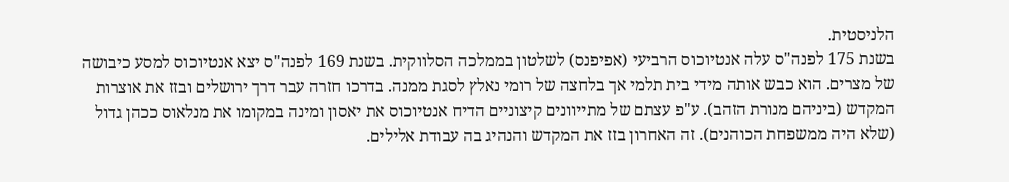הלניסטית.
בשנת 175 לפנה"ס עלה אנטיוכוס הרביעי (אפיפנס) לשלטון בממלכה הסלווקית. בשנת 169 לפנה"ס יצא אנטיוכוס למסע כיבושה של מצרים. הוא כבש אותה מידי בית תלמי אך בלחצה של רומי נאלץ לסגת ממנה. בדרכו חזרה עבר דרך ירושלים ובזז את אוצרות המקדש (ביניהם מנורת הזהב). ע"פ עצתם של מתייוונים קיצוניים הדיח אנטיוכוס את יאסון ומינה במקומו את מנלאוס ככהן גדול (שלא היה ממשפחת הכוהנים). זה האחרון בזז את המקדש והנהיג בה עבודת אלילים.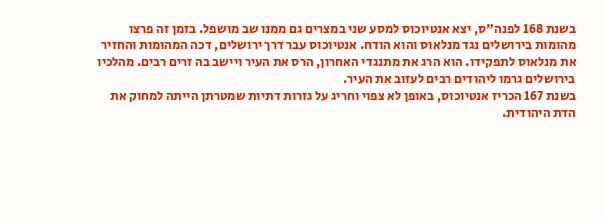בשנת 168 לפנה"ס, יצא אנטיוכוס למסע שני במצרים גם ממנו שב מושפל. בזמן זה פרצו מהומות בירושלים נגד מנלאוס והוא הודח. אנטיוכוס עבר דרך ירושלים, דכה המהומות והחזיר את מנלאוס לתפקידו. הוא הרג את מתנגדי האחרון, הרס את העיר ויישב בה זרים רבים. מהלכיו בירושלים גרמו ליהודים רבים לעזוב את העיר.
בשנת 167 הכריז אנטיוכוס, באופן לא צפוי וחריג על גזרות דתיות שמטרתן הייתה למחוק את הדת היהודית.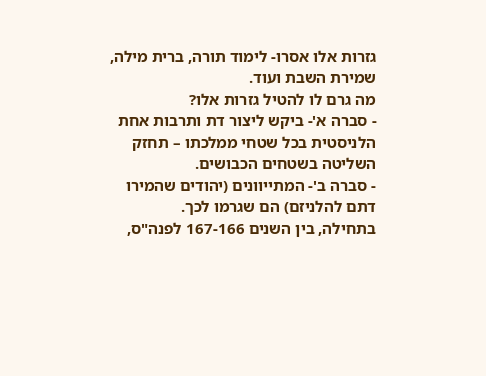גזרות אלו אסרו- לימוד תורה, ברית מילה, שמירת השבת ועוד.
מה גרם לו להטיל גזרות אלו?
- סברה א'- ביקש ליצור דת ותרבות אחת הלניסטית בכל שטחי ממלכתו – תחזק השליטה בשטחים הכבושים.
- סברה ב'- המתייוונים (יהודים שהמירו דתם להלניזם) הם שגרמו לכך.
בתחילה, בין השנים 167-166 לפנה"ס,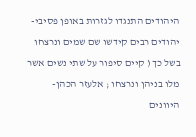היהודים התנגדו לגזרות באופן פסיבי- יהודים רבים קידשו שם שמים ונרצחו בשל כך ( קיים סיפור על שתי נשים אשר מלו בניהן ונרצחו ; אלעזר הכהן- היוונים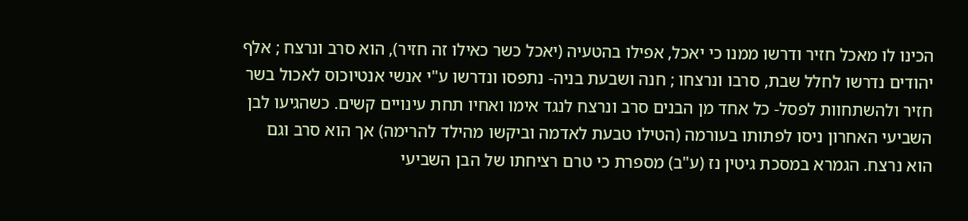הכינו לו מאכל חזיר ודרשו ממנו כי יאכל, אפילו בהטעיה (יאכל כשר כאילו זה חזיר), הוא סרב ונרצח ; אלף יהודים נדרשו לחלל שבת, סרבו ונרצחו ; חנה ושבעת בניה- נתפסו ונדרשו ע"י אנשי אנטיוכוס לאכול בשר חזיר ולהשתחוות לפסל- כל אחד מן הבנים סרב ונרצח לנגד אימו ואחיו תחת עינויים קשים. כשהגיעו לבן השביעי האחרון ניסו לפתותו בעורמה (הטילו טבעת לאדמה וביקשו מהילד להרימה) אך הוא סרב וגם הוא נרצח. הגמרא במסכת גיטין נז (ע"ב) מספרת כי טרם רציחתו של הבן השביעי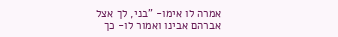אמרה לו אימו- "בני, לך אצל אברהם אבינו ואמור לו- כך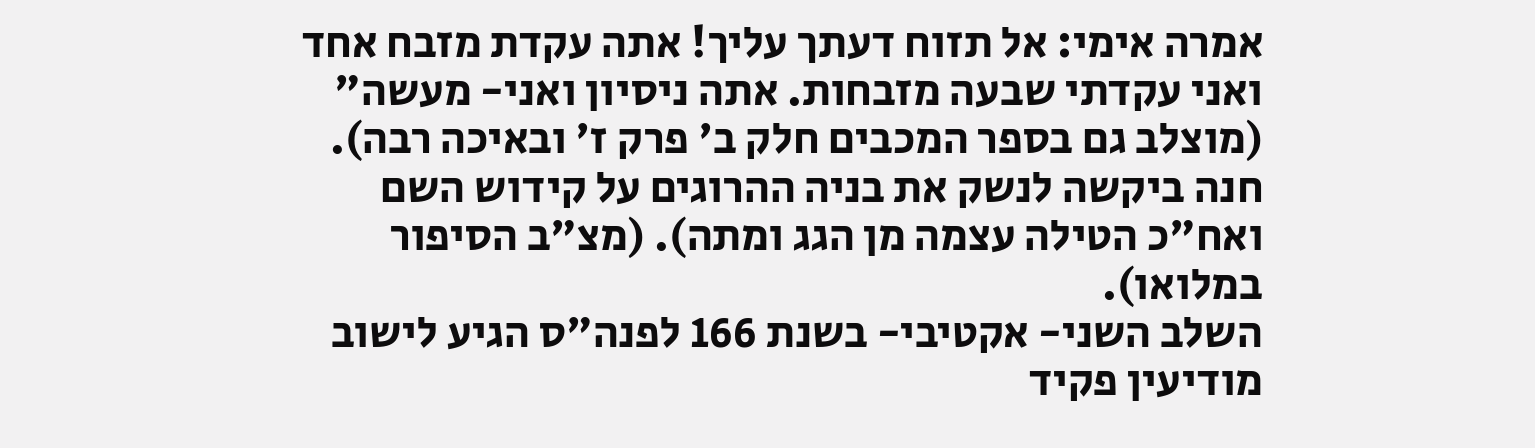אמרה אימי: אל תזוח דעתך עליך! אתה עקדת מזבח אחד ואני עקדתי שבעה מזבחות. אתה ניסיון ואני- מעשה" (מוצלב גם בספר המכבים חלק ב' פרק ז' ובאיכה רבה). חנה ביקשה לנשק את בניה ההרוגים על קידוש השם ואח"כ הטילה עצמה מן הגג ומתה). (מצ"ב הסיפור במלואו).
השלב השני- אקטיבי- בשנת 166 לפנה"ס הגיע לישוב מודיעין פקיד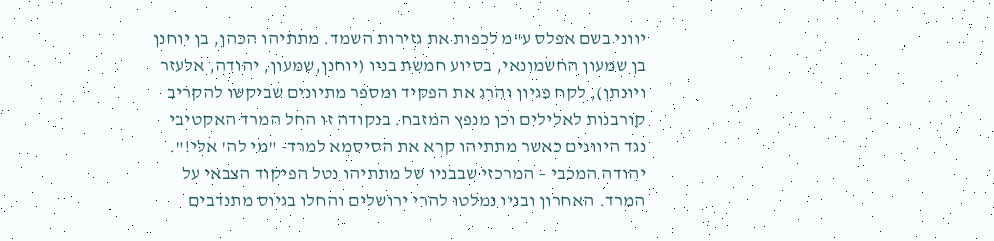יווני בשם אפלס ע"מ לכפות את גזירות השמד. מתתיהו הכהן, בן יוחנן בן שמעון החשמונאי, בסיוע חמשת בניו (יוחנן,שמעון, יהודה, אלעזר ויונתן), לקח פגיון והרג את הפקיד ומספר מתיונים שביקשו להקריב קורבנות לאלילים וכן מנפץ המזבח. בנקודה זו החל המרד האקטיבי נגד היוונים כאשר מתתיהו קרא את הסיסמא למרד- "מי לה' אלי!". יהודה המכבי – המרכזי שבבניו של מתתיהו נטל הפיקוד הצבאי על המרד. האחרון ובניו נמלטו להרי ירושלים והחלו בגיוס מתנדבים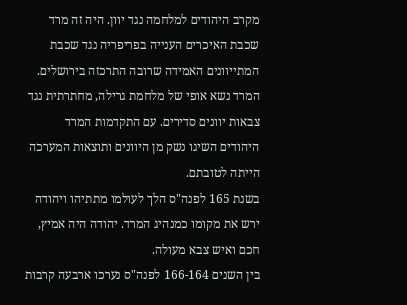מקרב היהודים למלחמה נגד יוון. היה זה מרד שכבת האיכרים הענייה בפריפריה נגד שכבת המתייוונים האמידה שרובה התרכזה בירושלים. המרד נשא אופי של מלחמת גרילה, מחתרתית נגד צבאות יוונים סדירים. עם התקדמות המרד היהודים השיגו נשק מן היוונים ותוצאות המערכה הייתה לטובתם.
בשנת 165 לפנה"ס הלך לעולמו מתתיהו ויהודה ירש את מקומו כמנהיג המרד. יהודה היה אמיץ, חכם ואיש צבא מעולה.
בין השנים 166-164 לפנה"ס נערכו ארבעה קרבות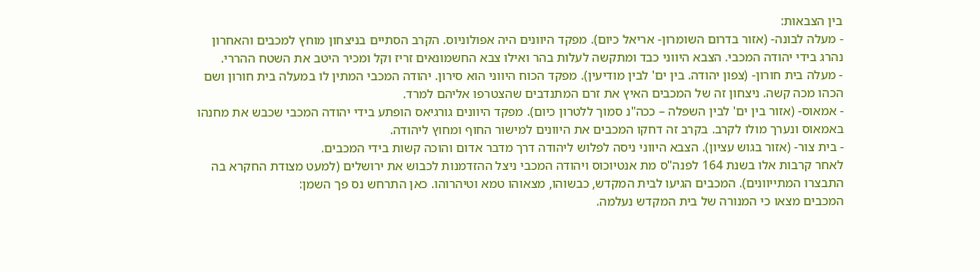בין הצבאות:
- מעלה לבונה- (אזור בדרום השומרון- אריאל כיום). מפקד היוונים היה אפולוניוס. הקרב הסתיים בניצחון מוחץ למכבים והאחרון נהרג בידי יהודה המכבי. הצבא היווני כבד ומתקשה לעלות בהר ואילו צבא החשמונאים זריז וקל ומכיר היטב את השטח ההררי.
- מעלה בית חורון- (צפון יהודה. בין ים' לבין מודיעין). מפקד הכוח היווני הוא סירון. יהודה המכבי המתין לו במעלה בית חורון ושם הכהו מכה קשה. ניצחון זה של המכבים האיץ את זרם המתנדבים שהצטרפו אליהם למרד.
- אמאוס- (אזור בין ים' לבין השפלה – ככה"נ סמוך ללטרון כיום). מפקד היוונים גורגיאס הופתע בידי יהודה המכבי שכבש את מחנהו באמאוס ונערך מולו לקרב. בקרב זה דחקו המכבים את היוונים למישור החוף ומחוץ ליהודה.
- בית צור- (אזור בגוש עציון). הצבא היווני ניסה לפלוש ליהודה דרך מדבר אדום והוכה קשות בידי המכבים.
לאחר קרבות אלו בשנת 164 לפנה"ס מת אנטיוכוס ויהודה המכבי ניצל ההזדמנות לכבוש את ירושלים (למעט מצודת החקרא בה התבצרו המתייוונים). המכבים הגיעו לבית המקדש, כבשוהו, מצאוהו טמא וטיהרוהו. כאן התרחש נס פך השמן:
המכבים מצאו כי המנורה של בית המקדש נעלמה.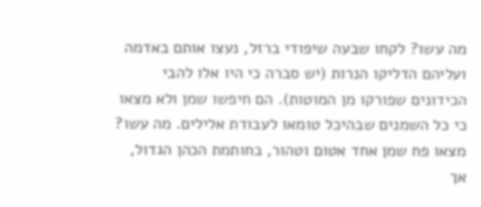מה עשו? לקחו שבעה שיפודי ברזל, נעצו אותם באדמה ועליהם הדליקו הנרות (יש סברה כי היו אלו להבי הכידונים שפורקו מן המוטות). הם חיפשו שמן ולא מצאו כי כל השמנים שבהיכל טומאו לעבודת אלילים. מה עשו? מצאו פח שמן אחד אטום וטהור, בחותמת הכהן הגדול, אך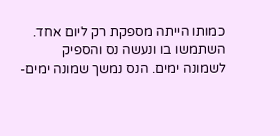כמותו הייתה מספקת רק ליום אחד. השתמשו בו ונעשה נס והספיק לשמונה ימים. הנס נמשך שמונה ימים-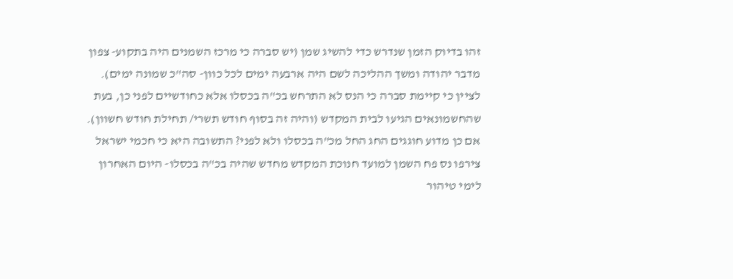זהו בדיוק הזמן שנדרש כדי להשיג שמן (יש סברה כי מרכז השמנים היה בתקוע- צפון מדבר יהודה ומשך ההליכה לשם היה ארבעה ימים לכל כוון- סה"כ שמונה ימים).
לציין כי קיימת סברה כי הנס לא התרחש בכ"ה בכסלו אלא כחודשיים לפני כן, בעת שהחשמונאים הגיעו לבית המקדש (והיה זה בסוף חודש תשרי/ תחילת חודש חשוון). אם כן מדוע חוגגים החג החל מכ"ה בכסלו ולא לפני? התשובה היא כי חכמי ישראל צירפו נס פח השמן למועד חנוכת המקדש מחדש שהיה בכ"ה בכסלו- היום האחרון לימי טיהור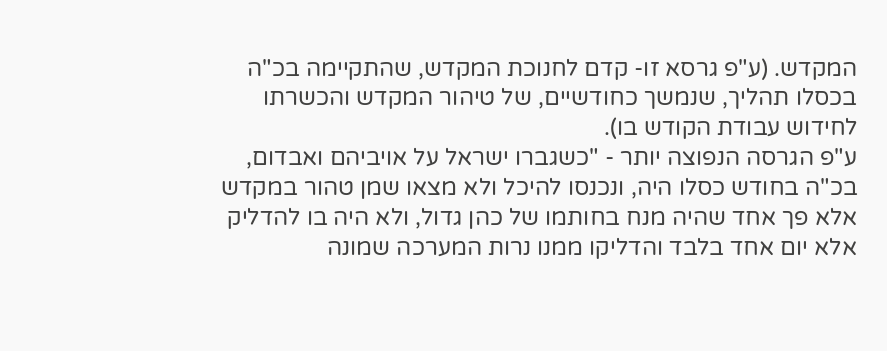המקדש. (ע"פ גרסא זו- קדם לחנוכת המקדש, שהתקיימה בכ"ה בכסלו תהליך, שנמשך כחודשיים, של טיהור המקדש והכשרתו לחידוש עבודת הקודש בו).
ע"פ הגרסה הנפוצה יותר - "כשגברו ישראל על אויביהם ואבדום, בכ"ה בחודש כסלו היה, ונכנסו להיכל ולא מצאו שמן טהור במקדש אלא פך אחד שהיה מנח בחותמו של כהן גדול, ולא היה בו להדליק אלא יום אחד בלבד והדליקו ממנו נרות המערכה שמונה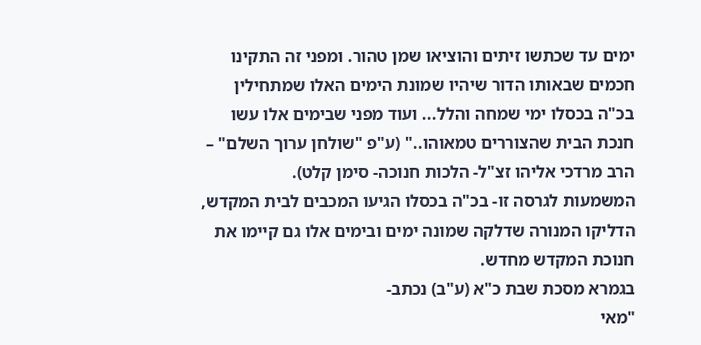ימים עד שכתשו זיתים והוציאו שמן טהור. ומפני זה התקינו חכמים שבאותו הדור שיהיו שמונת הימים האלו שמתחילין בכ"ה בכסלו ימי שמחה והלל... ועוד מפני שבימים אלו עשו חנכת הבית שהצוררים טמאוהו.." (ע"פ "שולחן ערוך השלם" – הרב מרדכי אליהו זצ"ל- הלכות חנוכה- סימן קלט).
המשמעות לגרסה זו- בכ"ה בכסלו הגיעו המכבים לבית המקדש, הדליקו המנורה שדלקה שמונה ימים ובימים אלו גם קיימו את חנוכת המקדש מחדש.
בגמרא מסכת שבת כ"א (ע"ב) נכתב-
"מאי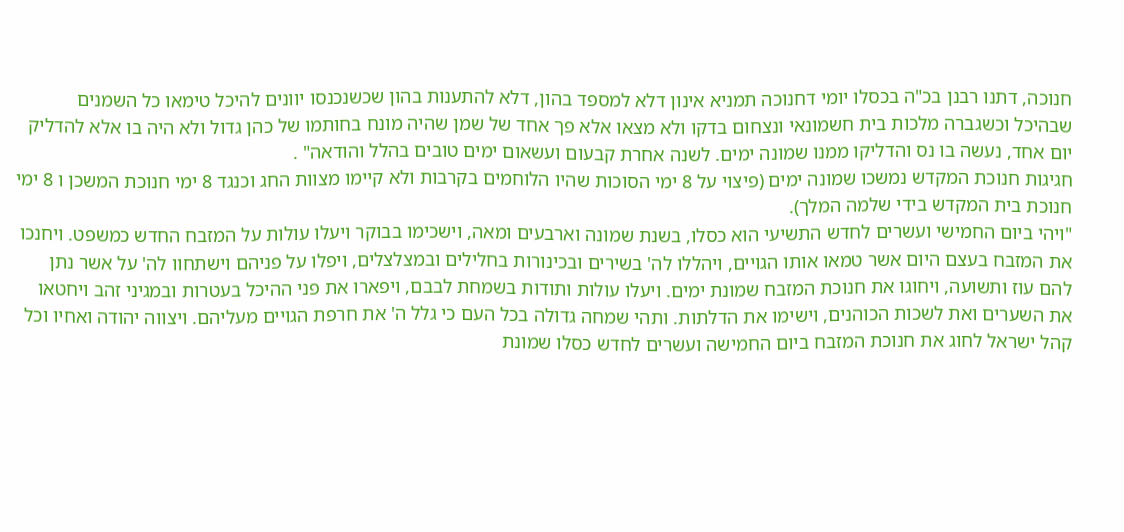חנוכה, דתנו רבנן בכ"ה בכסלו יומי דחנוכה תמניא אינון דלא למספד בהון, דלא להתענות בהון שכשנכנסו יוונים להיכל טימאו כל השמנים שבהיכל וכשגברה מלכות בית חשמונאי ונצחום בדקו ולא מצאו אלא פך אחד של שמן שהיה מונח בחותמו של כהן גדול ולא היה בו אלא להדליק יום אחד, נעשה בו נס והדליקו ממנו שמונה ימים. לשנה אחרת קבעום ועשאום ימים טובים בהלל והודאה" .
חגיגות חנוכת המקדש נמשכו שמונה ימים (פיצוי על 8 ימי הסוכות שהיו הלוחמים בקרבות ולא קיימו מצוות החג וכנגד 8 ימי חנוכת המשכן ו 8 ימי חנוכת בית המקדש בידי שלמה המלך).
"ויהי ביום החמישי ועשרים לחדש התשיעי הוא כסלו, בשנת שמונה וארבעים ומאה, וישכימו בבוקר ויעלו עולות על המזבח החדש כמשפט. ויחנכו את המזבח בעצם היום אשר טמאו אותו הגויים, ויהללו לה' בשירים ובכינורות בחלילים ובמצלצלים, ויפלו על פניהם וישתחוו לה' על אשר נתן להם עוז ותשועה, ויחוגו את חנוכת המזבח שמונת ימים. ויעלו עולות ותודות בשמחת לבבם, ויפארו את פני ההיכל בעטרות ובמגיני זהב ויחטאו את השערים ואת לשכות הכוהנים, וישימו את הדלתות. ותהי שמחה גדולה בכל העם כי גלל ה' את חרפת הגויים מעליהם. ויצווה יהודה ואחיו וכל קהל ישראל לחוג את חנוכת המזבח ביום החמישה ועשרים לחדש כסלו שמונת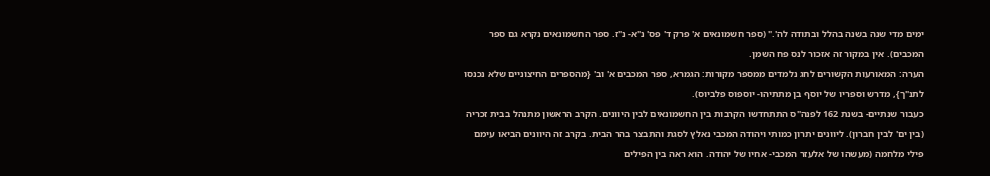ימים מדי שנה בשנה בהלל ובתודה לה'." (ספר חשמונאים א' פרק ד' פס' נ"א- נ"ז. ספר החשמונאים נקרא גם ספר המכבים). אין במקור זה אזכור לנס פח השמן.
הערה: המאורעות הקשורים לחג נלמדים ממספר מקורות: הגמרא, ספר המכבים א' וב' {מהספרים החיצוניים שלא נכנסו לתנ"ך}, מדרש וספריו של יוסף בן מתתיהו- יוספוס פלביוס).
כעבור שנתיים- בשנת 162 לפנה"ס התתחדשו הקרבות בין החשמונאים לבין היוונים. הקרב הראשון מתנהל בבית זכריה (בין ים' לבין חברון). ליוונים יתרון כמותי ויהודה המכבי נאלץ לסגת והתבצר בהר הבית. בקרב זה היוונים הביאו עימם פילי מלחמה (מעשהו של אלעזר המכבי- אחיו של יהודה. הוא ראה בין הפילים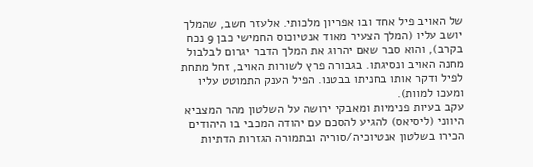של האויב פיל אחד ובו אפריון מלכותי. אלעזר חשב, שהמלך יושב עליו (המלך הצעיר מאוד אנטיוכוס החמישי כבן 9 נכח בקרב), והוא סבר שאם יהרוג את המלך הדבר יגרום לבלבול מחנה האויב ונסיגתו. בגבורה פרץ לשורות האויב, זחל מתחת לפיל ודקר אותו בחניתו בבטנו. הפיל הענק התמוטט עליו ומעכו למוות).
עקב בעיות פנימיות ומאבקי ירושה על השלטון מהר המצביא היווני (ליסיאס) להגיע להסכם עם יהודה המכבי בו היהודים הכירו בשלטון אנטיוכיה/סוריה ובתמורה הגזרות הדתיות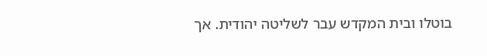בוטלו ובית המקדש עבר לשליטה יהודית. אך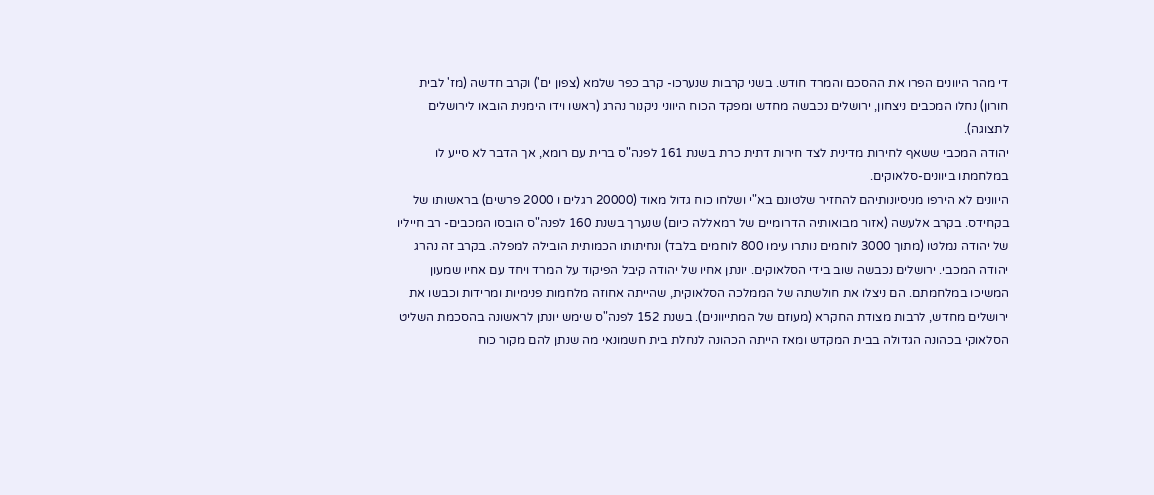די מהר היוונים הפרו את ההסכם והמרד חודש. בשני קרבות שנערכו- קרב כפר שלמא (צפון ים') וקרב חדשה (מז' לבית חורון) נחלו המכבים ניצחון, ירושלים נכבשה מחדש ומפקד הכוח היווני ניקנור נהרג (ראשו וידו הימנית הובאו לירושלים לתצוגה).
יהודה המכבי ששאף לחירות מדינית לצד חירות דתית כרת בשנת 161 לפנה"ס ברית עם רומא, אך הדבר לא סייע לו במלחמתו ביוונים-סלאוקים.
היוונים לא הירפו מניסיונותיהם להחזיר שלטונם בא"י ושלחו כוח גדול מאוד (20000 רגלים ו 2000 פרשים) בראשותו של בקחידס. בקרב אלעשה (אזור מבואותיה הדרומיים של רמאללה כיום) שנערך בשנת 160 לפנה"ס הובסו המכבים- רב חייליו של יהודה נמלטו (מתוך 3000 לוחמים נותרו עימו 800 לוחמים בלבד) ונחיתותו הכמותית הובילה למפלה. בקרב זה נהרג יהודה המכבי. ירושלים נכבשה שוב בידי הסלאוקים. יונתן אחיו של יהודה קיבל הפיקוד על המרד ויחד עם אחיו שמעון המשיכו במלחמתם. הם ניצלו את חולשתה של הממלכה הסלאוקית, שהייתה אחוזה מלחמות פנימיות ומרידות וכבשו את ירושלים מחדש, לרבות מצודת החקרא (מעוזם של המתייוונים). בשנת 152 לפנה"ס שימש יונתן לראשונה בהסכמת השליט הסלאוקי בכהונה הגדולה בבית המקדש ומאז הייתה הכהונה לנחלת בית חשמונאי מה שנתן להם מקור כוח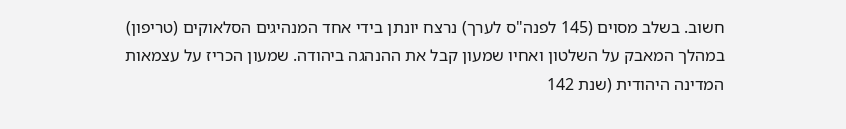חשוב. בשלב מסוים (145 לפנה"ס לערך) נרצח יונתן בידי אחד המנהיגים הסלאוקים (טריפון) במהלך המאבק על השלטון ואחיו שמעון קבל את ההנהגה ביהודה. שמעון הכריז על עצמאות המדינה היהודית (שנת 142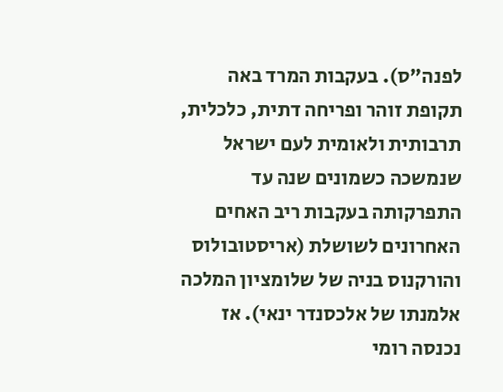לפנה"ס). בעקבות המרד באה תקופת זוהר ופריחה דתית, כלכלית, תרבותית ולאומית לעם ישראל שנמשכה כשמונים שנה עד התפרקותה בעקבות ריב האחים האחרונים לשושלת (אריסטובולוס והורקנוס בניה של שלומציון המלכה אלמנתו של אלכסנדר ינאי). אז נכנסה רומי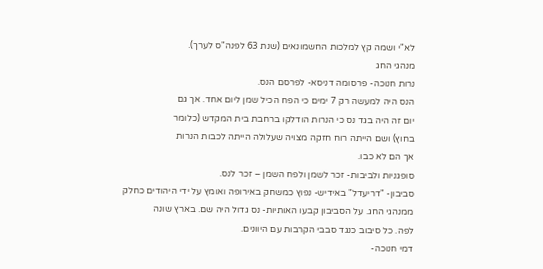לא"י ושמה קץ למלכות החשמונאים (שנת 63 לפנה"ס לערך).
מנהגי החג
נרות חנוכה- פרסומה דניסא- לפרסם הנס.
הנס היה למעשה רק 7 ימים כי הפח הכיל שמן ליום אחד. אך גם
יום זה היה בגד נס כי הנרות הודלקו ברחבת בית המקדש (כלומר
בחוץ) ושם הייתה רוח חזקה מצויה שעלולה הייתה לכבות הנרות
אך הם לא כבו.
סופגניות ולביבות- זכר לשמן ולפח השמן – זכר לנס.
סביבון- "דריעדל" באידיש- נפוץ כמשחק באירופה ואומץ על ידי היהודים כחלק
ממנהגי החג. על הסביבון קבעו האותיות- נס גדול היה שם. בארץ שונה
לפה. כל סיבוב כנגד סבבי הקרבות עם היוונים.
דמי חנוכה-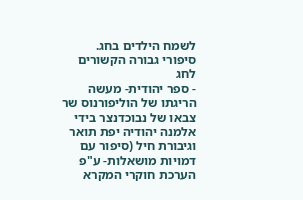לשמח הילדים בחג.
סיפורי גבורה הקשורים לחג
- ספר יהודית- מעשה הריגתו של הוליפורנוס שר צבאו של נבוכדנצר בידי אלמנה יהודיה יפת תואר וגיבורת חיל (סיפור עם דמויות מושאלות- ע"פ הערכת חוקרי המקרא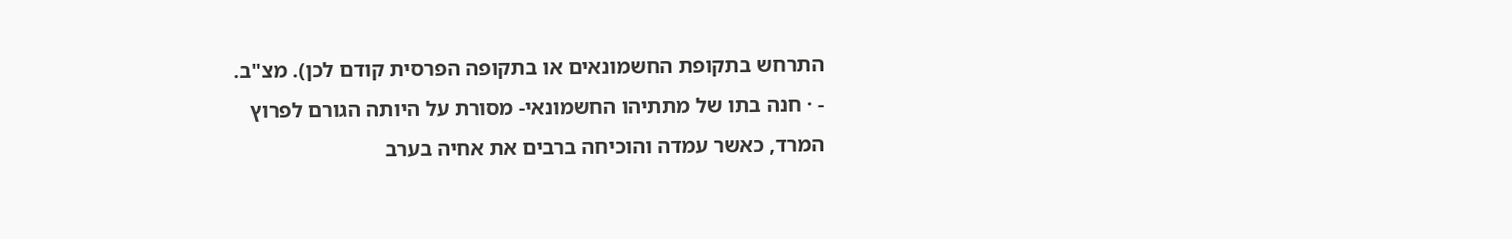התרחש בתקופת החשמונאים או בתקופה הפרסית קודם לכן). מצ"ב.
- · חנה בתו של מתתיהו החשמונאי- מסורת על היותה הגורם לפרוץ המרד, כאשר עמדה והוכיחה ברבים את אחיה בערב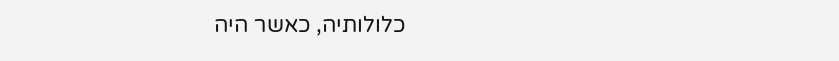כלולותיה, כאשר היה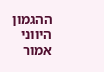ההגמון היווני אמור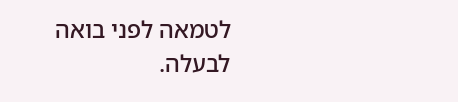לטמאה לפני בואה לבעלה.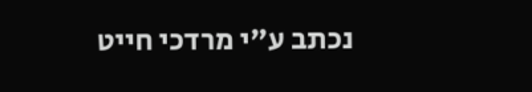נכתב ע"י מרדכי חייט